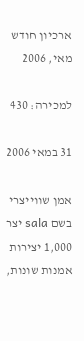ארכיון חודש מאי, 2006

למכירה: 430

31 במאי 2006

אמן שווייצרי בשם sala יצר 1,000 יצירות אמנות שונות,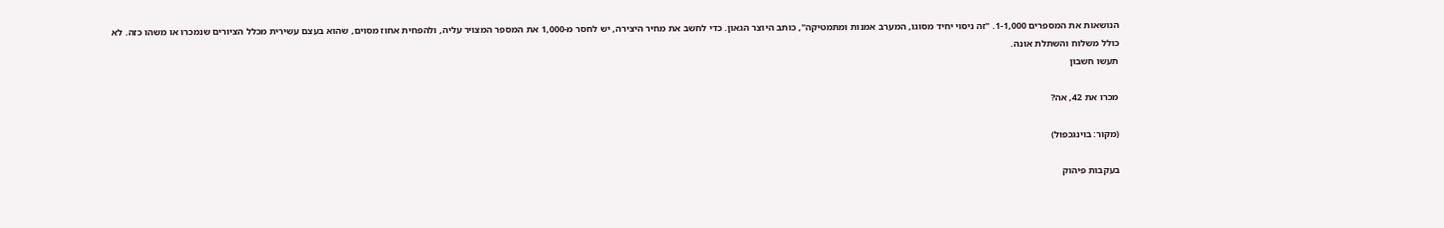הנושאות את המספרים 1-1,000. "זה ניסוי יחיד מסוגו, המערב אמנות ומתמטיקה", כותב היוצר הגאון. כדי לחשב את מחיר היצירה, יש לחסר מ-1,000 את המספר המצויר עליה, ולהפחית אחוז מסוים, שהוא בעצם עשירית מכלל הציורים שנמכרו או משהו כזה. לא כולל משלוח והשתלת אונה.
תעשו חשבון

מכרו את 42, אה?

(מקור: בוינגכפול)

בעקבות פיהוק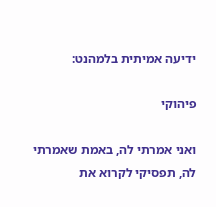ידיעה אמיתית בלמהנט:

פיהוקי

ואני אמרתי לה, באמת שאמרתי לה, תפסיקי לקרוא את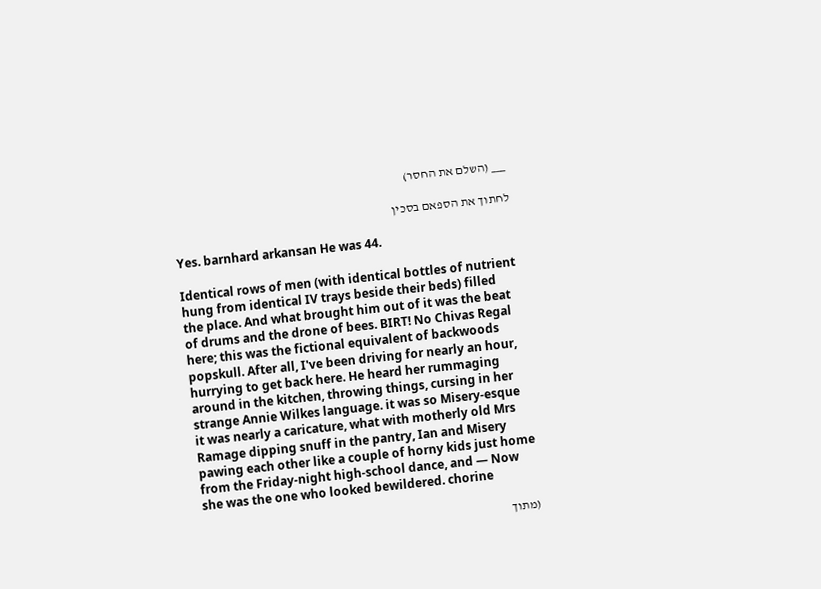___ (השלם את החסר)

לחתוך את הספאם בסכין

Yes. barnhard arkansan He was 44.

Identical rows of men (with identical bottles of nutrient hung from identical IV trays beside their beds) filled the place. And what brought him out of it was the beat of drums and the drone of bees. BIRT! No Chivas Regal here; this was the fictional equivalent of backwoods popskull. After all, I've been driving for nearly an hour, hurrying to get back here. He heard her rummaging around in the kitchen, throwing things, cursing in her strange Annie Wilkes language. it was so Misery-esque it was nearly a caricature, what with motherly old Mrs Ramage dipping snuff in the pantry, Ian and Misery pawing each other like a couple of horny kids just home from the Friday-night high-school dance, and — Now she was the one who looked bewildered. chorine

(מתוך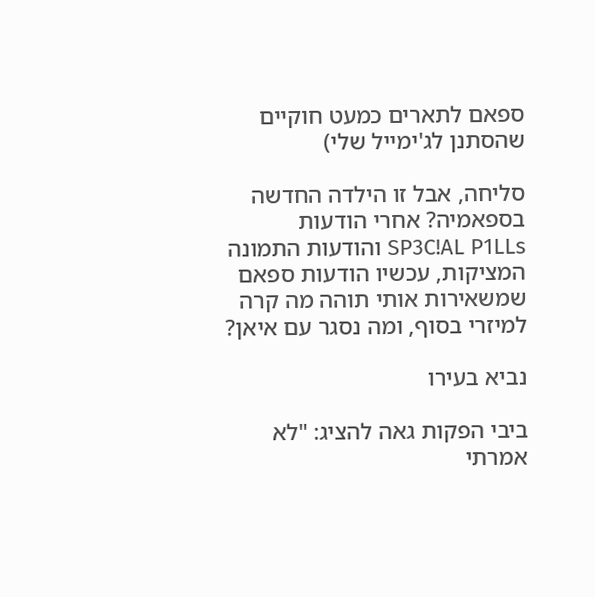ספאם לתארים כמעט חוקיים שהסתנן לג'ימייל שלי)

סליחה, אבל זו הילדה החדשה בספאמיה? אחרי הודעות SP3C!AL P1LLs והודעות התמונה המציקות, עכשיו הודעות ספאם שמשאירות אותי תוהה מה קרה למיזרי בסוף, ומה נסגר עם איאן?

נביא בעירו

ביבי הפקות גאה להציג: "לא אמרתי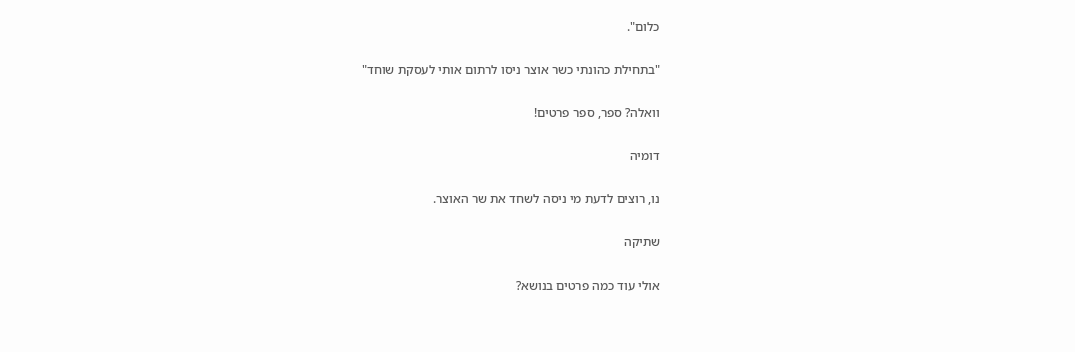כלום".

"בתחילת כהונתי כשר אוצר ניסו לרתום אותי לעסקת שוחד"

וואלה? ספר, ספר פרטים!

דומיה

נו, רוצים לדעת מי ניסה לשחד את שר האוצר.

שתיקה

אולי עוד כמה פרטים בנושא?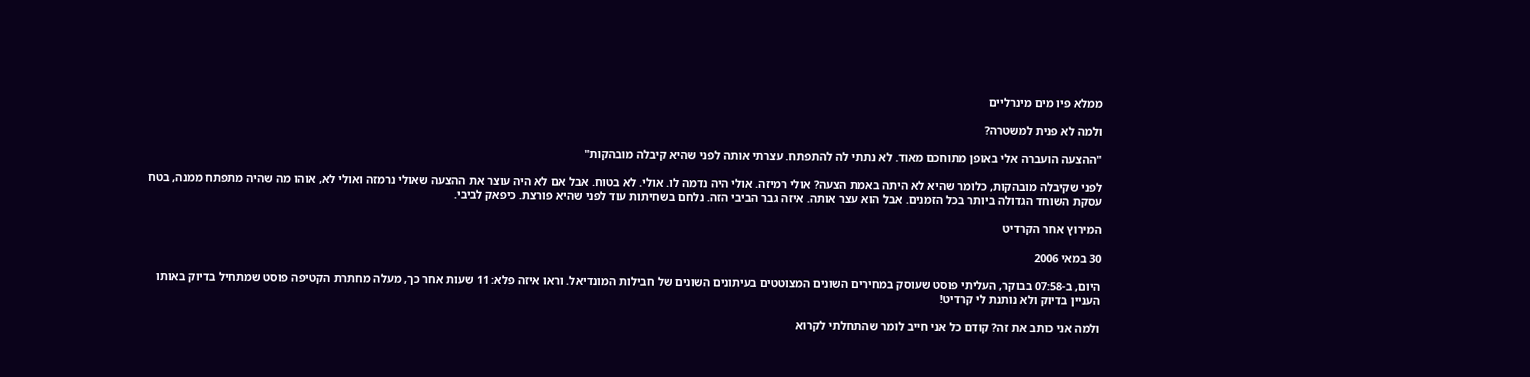ממלא פיו מים מינרליים

ולמה לא פנית למשטרה?

"ההצעה הועברה אלי באופן מתוחכם מאוד. לא נתתי לה להתפתח. עצרתי אותה לפני שהיא קיבלה מובהקות"

לפני שקיבלה מובהקות, כלומר שהיא לא היתה באמת הצעה? אולי רמיזה. אולי היה נדמה לו. אולי. לא בטוח. אבל אם לא היה עוצר את ההצעה שאולי נרמזה ואולי לא, אוהו מה שהיה מתפתח ממנה, בטח עסקת השוחד הגדולה ביותר בכל הזמנים. אבל הוא עצר אותה. איזה גבר הביבי הזה. נלחם בשחיתות עוד לפני שהיא פורצת. כיפאק לביבי.

המירוץ אחר הקרדיט

30 במאי 2006

היום, ב-07:58 בבוקר, העליתי פוסט שעוסק במחירים השונים המצוטטים בעיתונים השונים של חבילות המונדיאל. וראו איזה פלא: 11 שעות אחר כך, מעלה מחתרת הקטיפה פוסט שמתחיל בדיוק באותו העניין בדיוק ולא נותנת לי קרדיט!

ולמה אני כותב את זה? קודם כל אני חייב לומר שהתחלתי לקרוא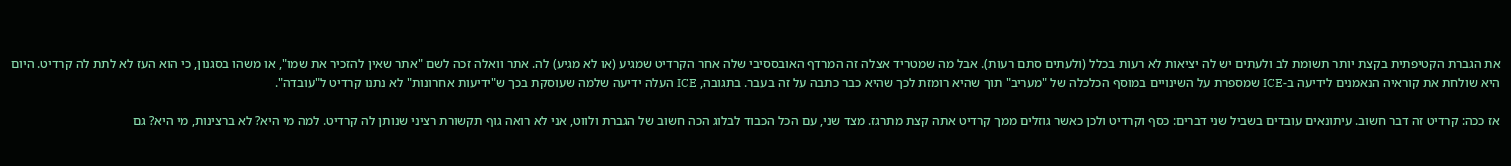את הגברת הקטיפתית בקצת יותר תשומת לב ולעתים יש לה יציאות לא רעות בכלל (ולעתים סתם רעות). אבל מה שמטריד אצלה זה המרדף האובססיבי שלה אחר הקרדיט שמגיע (או לא מגיע) לה. אתר וואלה זכה לשם "אתר שאין להזכיר את שמו", או משהו בסגנון, כי הוא העז לא לתת לה קרדיט. היום היא שולחת את קוראיה הנאמנים לידיעה ב-ICE שמספרת על השינויים במוסף הכלכלה של "מעריב" תוך שהיא רומזת לכך שהיא כבר כתבה על זה בעבר. בתגובה, ICE העלה ידיעה שלמה שעוסקת בכך ש"ידיעות אחרונות" לא נתנו קרדיט ל"עובדה".

אז ככה: קרדיט זה דבר חשוב. עיתונאים עובדים בשביל שני דברים: כסף וקרדיט ולכן כאשר גוזלים ממך קרדיט אתה קצת מתרגז. מצד שני, עם הכל הכבוד לבלוג הכה חשוב של הגברת ולווט, אני לא רואה גוף תקשורת רציני שנותן לה קרדיט. למה מי היא? לא ברצינות, מי היא? גם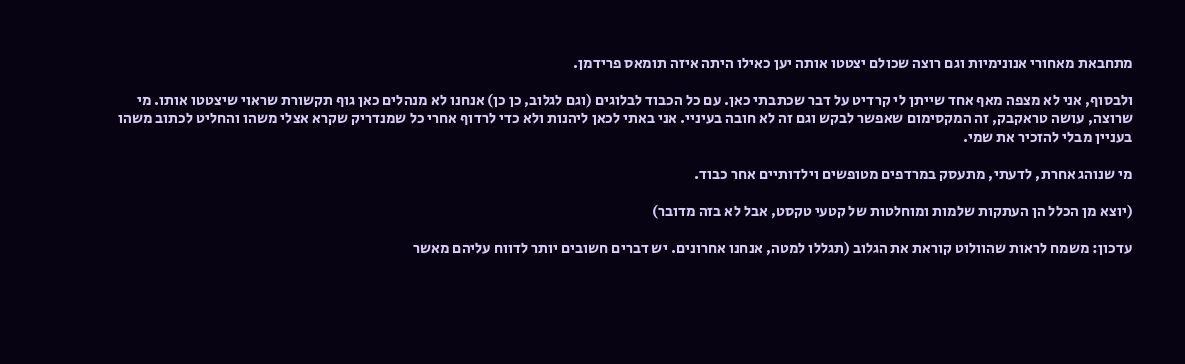מתחבאת מאחורי אנונימיות וגם רוצה שכולם יצטטו אותה יען כאילו היתה איזה תומאס פרידמן.

ולבסוף, אני לא מצפה מאף אחד שייתן לי קרדיט על דבר שכתבתי כאן. עם כל הכבוד לבלוגים (וגם לגלוב, כן כן) אנחנו לא מנהלים כאן גוף תקשורת שראוי שיצטטו אותו. מי שרוצה, עושה טראקבק, זה המקסימום שאפשר לבקש וגם זה לא חובה בעיניי. אני באתי לכאן ליהנות ולא כדי לרדוף אחרי כל שמנדריק שקרא אצלי משהו והחליט לכתוב משהו בעניין מבלי להזכיר את שמי.

מי שנוהג אחרת, לדעתי, מתעסק במרדפים מטופשים וילדותיים אחר כבוד.

(יוצא מן הכלל הן העתקות שלמות ומוחלטות של קטעי טקסט, אבל לא בזה מדובר)

עדכון: משמח לראות שהוולוט קוראת את הגלוב (תגללו למטה, אנחנו אחרונים. יש דברים חשובים יותר לדווח עליהם מאשר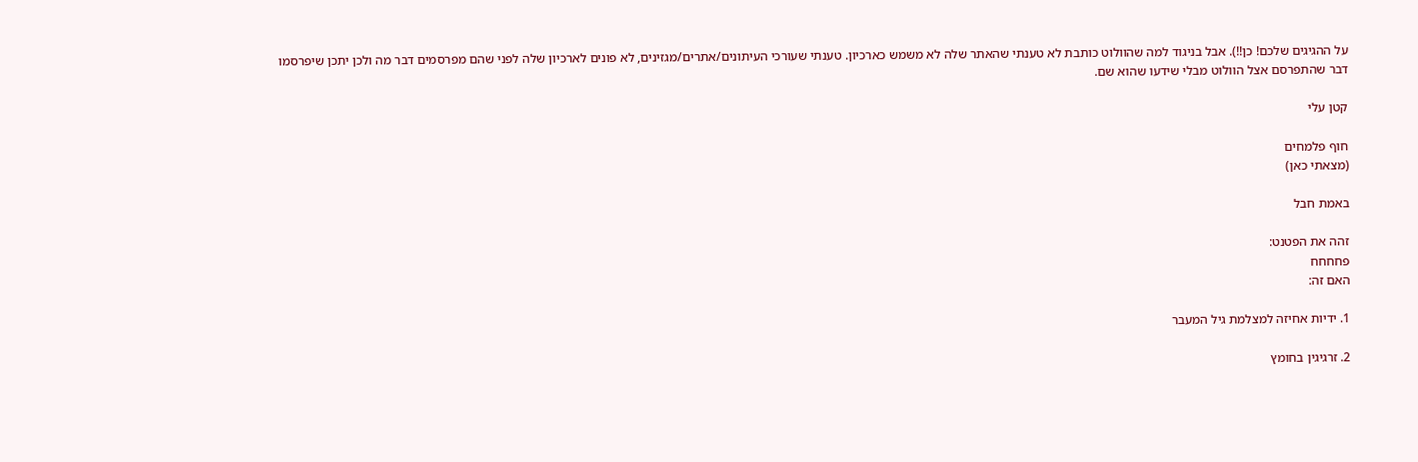על ההגיגים שלכם! כן!!). אבל בניגוד למה שהוולוט כותבת לא טענתי שהאתר שלה לא משמש כארכיון. טענתי שעורכי העיתונים/אתרים/מגזינים, לא פונים לארכיון שלה לפני שהם מפרסמים דבר מה ולכן יתכן שיפרסמו דבר שהתפרסם אצל הוולוט מבלי שידעו שהוא שם.

קטן עלי

חוף פלמחים
(מצאתי כאן)

באמת חבל

זהה את הפטנט:
פחחחח
האם זה:

1. ידיות אחיזה למצלמת גיל המעבר

2. זרגיגין בחומץ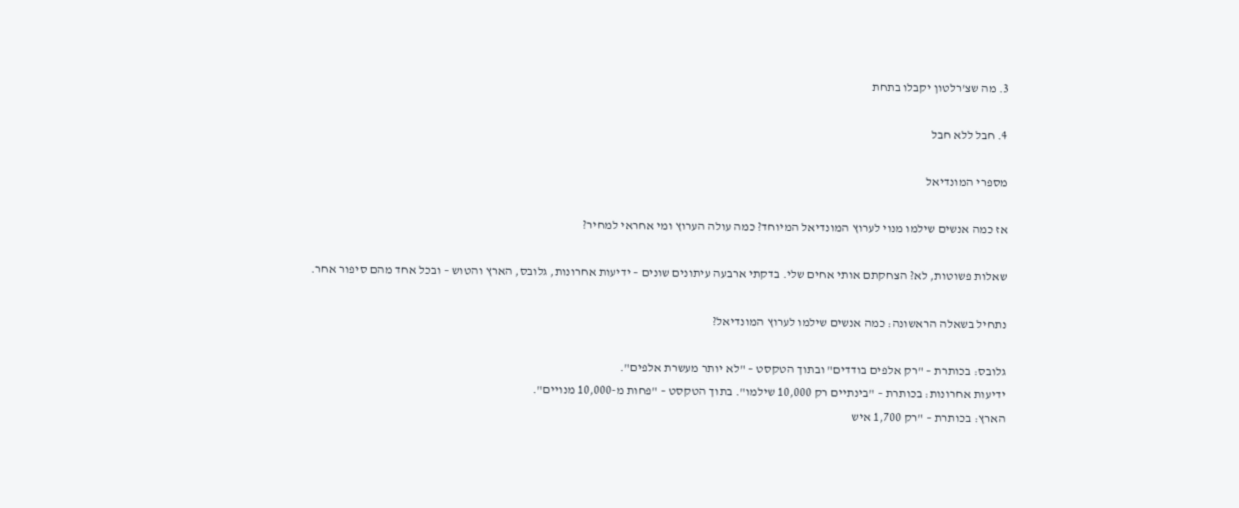3. מה שצ'רלטון יקבלו בתחת

4. חבל ללא חבל

מספרי המונדיאל

אז כמה אנשים שילמו מנוי לערוץ המונדיאל המיוחד? כמה עולה הערוץ ומי אחראי למחיר?

שאלות פשוטות, לא? הצחקתם אותי אחים שלי. בדקתי ארבעה עיתונים שונים – ידיעות אחרונות, גלובס, הארץ והטוש – ובכל אחד מהם סיפור אחר.

נתחיל בשאלה הראשונה: כמה אנשים שילמו לערוץ המונדיאל?

גלובס: בכותרת – "רק אלפים בודדים" ובתוך הטקסט – "לא יותר מעשרת אלפים".
ידיעות אחרונות: בכותרת – "בינתיים רק 10,000 שילמו". בתוך הטקסט – "פחות מ-10,000 מנויים".
הארץ: בכותרת – "רק 1,700 איש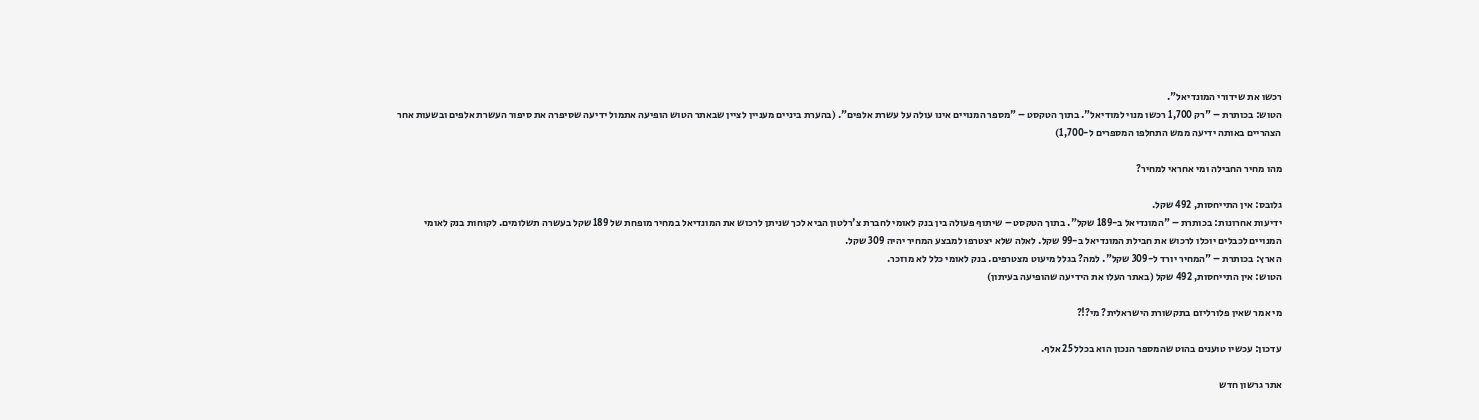רכשו את שידורי המונדיאל".
הטוש: בכותרת – "רק 1,700 רכשו מנוי למודיאל". בתוך הטקסט – "מספר המנויים אינו עולה על עשרת אלפים". (בהערת ביניים מעניין לציין שבאתר הטוש הופיעה אתמול ידיעה שסיפרה את סיפור העשרת אלפים ובשעות אחר הצהריים באותה ידיעה ממש התחלפו המספרים ל-1,700)

מהו מחיר החבילה ומי אחראי למחיר?

גלובס: אין התייחסות, 492 שקל.
ידיעות אחרונות: בכותרת – "המונדיאל ב-189 שקל". בתוך הטקסט – שיתוף פעולה בין בנק לאומי לחברת צ'רלטון הביא לכך שניתן לרכוש את המונדיאל במחיר מופחת של 189 שקל בעשרה תשלומים. לקוחות בנק לאומי המנויים לכבלים יוכלו לרכוש את חבילת המונדיאל ב-99 שקל. לאלה שלא יצטרפו למבצע המחיר יהיה 309 שקל.
הארץ: בכותרת – "המחיר יורד ל-309 שקל". למה? בגלל מיעוט מצטרפים. בנק לאומי כלל לא מוזכר.
הטוש: אין התייחסות, 492 שקל (באתר העלו את הידיעה שהופיעה בעיתון)

מי אמר שאין פלורליזם בתקשורת הישראלית? מי?!?

עדכון: עכשיו טוענים בהוט שהמספר הנכון הוא בכלל 25 אלף.

אתר גרשון חדש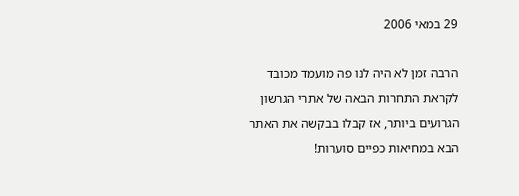29 במאי 2006

הרבה זמן לא היה לנו פה מועמד מכובד לקראת התחרות הבאה של אתרי הגרשון הגרועים ביותר, אז קבלו בבקשה את האתר הבא במחיאות כפיים סוערות!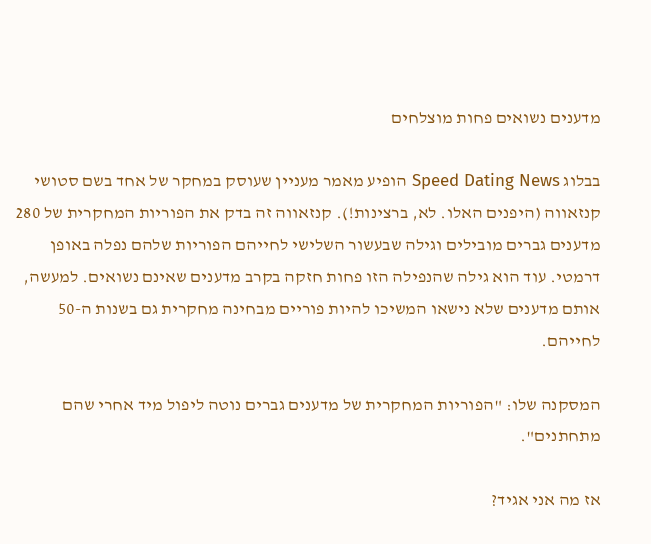מדענים נשואים פחות מוצלחים

בבלוג Speed Dating News הופיע מאמר מעניין שעוסק במחקר של אחד בשם סטושי קנזאווה (היפנים האלו. לא, ברצינות!). קנזאווה זה בדק את הפוריות המחקרית של 280 מדענים גברים מובילים וגילה שבעשור השלישי לחייהם הפוריות שלהם נפלה באופן דרמטי. עוד הוא גילה שהנפילה הזו פחות חזקה בקרב מדענים שאינם נשואים. למעשה, אותם מדענים שלא נישאו המשיכו להיות פוריים מבחינה מחקרית גם בשנות ה-50 לחייהם.

המסקנה שלו: "הפוריות המחקרית של מדענים גברים נוטה ליפול מיד אחרי שהם מתחתנים".

אז מה אני אגיד?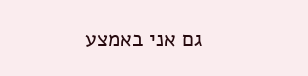גם אני באמצע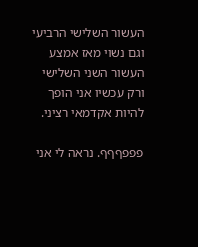העשור השלישי הרביעי וגם נשוי מאז אמצע העשור השני השלישי ורק עכשיו אני הופך להיות אקדמאי רציני.

פפפףףף. נראה לי אני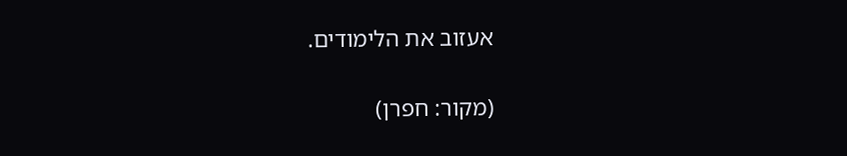אעזוב את הלימודים.

(מקור: חפרן)